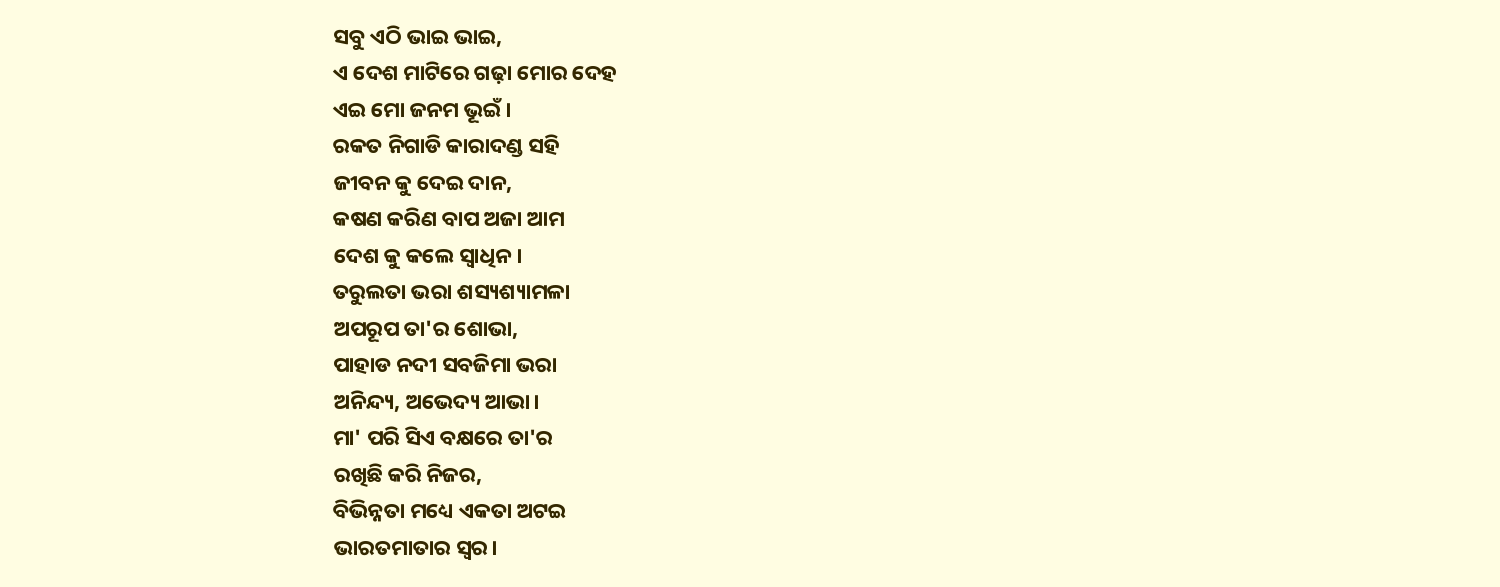ସବୁ ଏଠି ଭାଇ ଭାଇ,
ଏ ଦେଶ ମାଟିରେ ଗଢ଼ା ମୋର ଦେହ
ଏଇ ମୋ ଜନମ ଭୂଇଁ।
ରକତ ନିଗାଡି କାରାଦଣ୍ଡ ସହି
ଜୀବନ କୁ ଦେଇ ଦାନ,
କଷଣ କରିଣ ବାପ ଅଜା ଆମ
ଦେଶ କୁ କଲେ ସ୍ୱାଧିନ।
ତରୁଲତା ଭରା ଶସ୍ୟଶ୍ୟାମଳା
ଅପରୂପ ତା'ର ଶୋଭା,
ପାହାଡ ନଦୀ ସବଜିମା ଭରା
ଅନିନ୍ଦ୍ୟ, ଅଭେଦ୍ୟ ଆଭା।
ମା' ପରି ସିଏ ବକ୍ଷରେ ତା'ର
ରଖିଛି କରି ନିଜର,
ବିଭିନ୍ନତା ମଧ୍ୟେ ଏକତା ଅଟଇ
ଭାରତମାତାର ସ୍ୱର।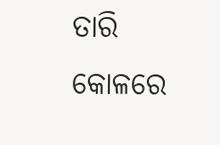ତାରି କୋଳରେ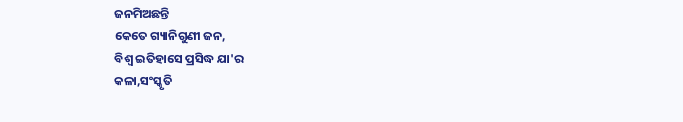ଜନମିଅଛନ୍ତି
କେତେ ଗ୍ୟାନିଗୁଣୀ ଜନ,
ବିଶ୍ୱ ଇତିହାସେ ପ୍ରସିଦ୍ଧ ଯା'ର
କଳା,ସଂସ୍କୃତି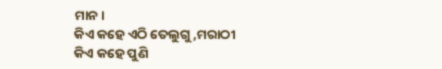ମାନ।
କିଏ କହେ ଏଠି ତେଲୁଗୁ,ମରାଠୀ
କିଏ କହେ ପୁଣି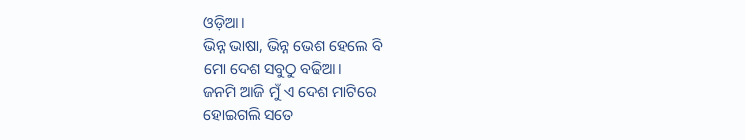ଓଡ଼ିଆ।
ଭିନ୍ନ ଭାଷା, ଭିନ୍ନ ଭେଶ ହେଲେ ବି
ମୋ ଦେଶ ସବୁଠୁ ବଢିଆ।
ଜନମି ଆଜି ମୁଁ ଏ ଦେଶ ମାଟିରେ
ହୋଇଗଲି ସତେ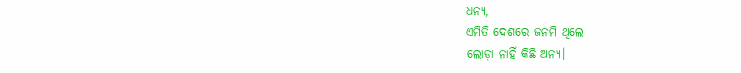ଧନ୍ୟ,
ଏମିତି ଦେଶରେ ଜନମି ଥିଲେ
ଲୋଡ଼ା ନାହିଁ କିଛି ଅନ୍ୟ।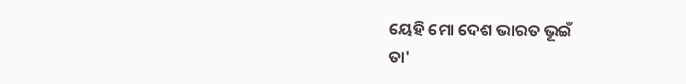ୟେହି ମୋ ଦେଶ ଭାରତ ଭୂଇଁ
ତା'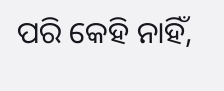ପରି କେହି ନାହିଁ,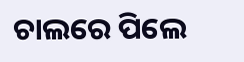ଚାଲରେ ପିଲେ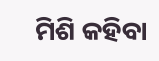ମିଶି କହିବା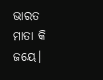ଭାରତ ମାତା କି ଜୟେ।